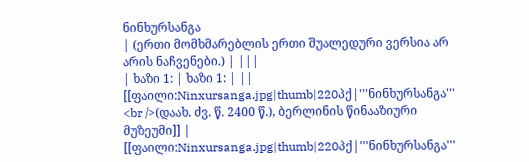ნინხურსანგა
| (ერთი მომხმარებლის ერთი შუალედური ვერსია არ არის ნაჩვენები.) | |||
| ხაზი 1: | ხაზი 1: | ||
[[ფაილი:Ninxursanga.jpg|thumb|220პქ|'''ნინხურსანგა''' <br />(დაახ. ძვ. წ. 2400 წ.), ბერლინის წინააზიური მუზეუმი]] | [[ფაილი:Ninxursanga.jpg|thumb|220პქ|'''ნინხურსანგა'''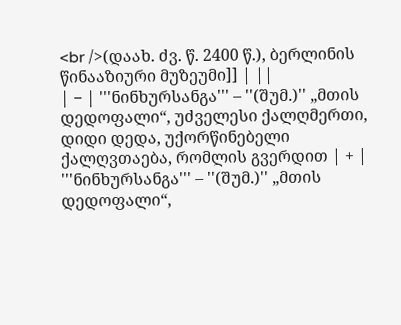<br />(დაახ. ძვ. წ. 2400 წ.), ბერლინის წინააზიური მუზეუმი]] | ||
| − | '''ნინხურსანგა''' – ''(შუმ.)'' „მთის დედოფალი“, უძველესი ქალღმერთი, დიდი დედა, უქორწინებელი ქალღვთაება, რომლის გვერდით | + | '''ნინხურსანგა''' – ''(შუმ.)'' „მთის დედოფალი“,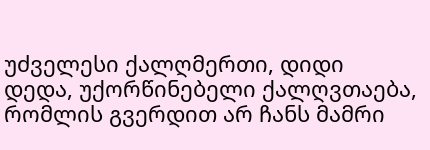უძველესი ქალღმერთი, დიდი დედა, უქორწინებელი ქალღვთაება, რომლის გვერდით არ ჩანს მამრი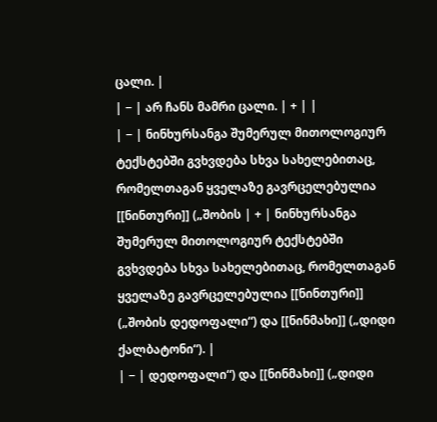ცალი. |
| − | არ ჩანს მამრი ცალი. | + | |
| − | ნინხურსანგა შუმერულ მითოლოგიურ ტექსტებში გვხვდება სხვა სახელებითაც, რომელთაგან ყველაზე გავრცელებულია [[ნინთური]] („შობის | + | ნინხურსანგა შუმერულ მითოლოგიურ ტექსტებში გვხვდება სხვა სახელებითაც, რომელთაგან ყველაზე გავრცელებულია [[ნინთური]] („შობის დედოფალი“) და [[ნინმახი]] („დიდი ქალბატონი“). |
| − | დედოფალი“) და [[ნინმახი]] („დიდი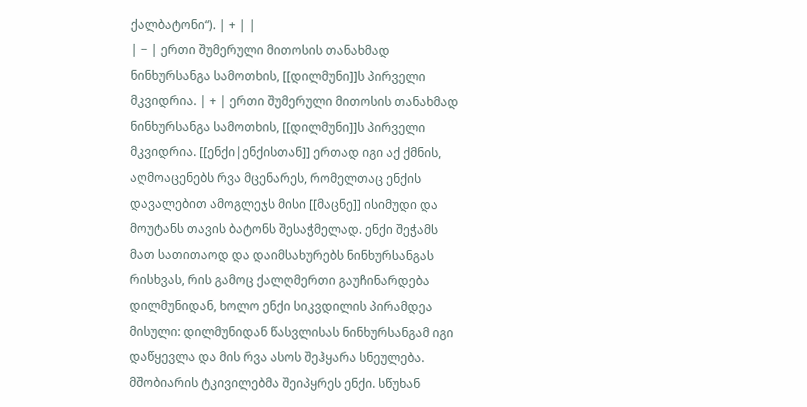ქალბატონი“). | + | |
| − | ერთი შუმერული მითოსის თანახმად ნინხურსანგა სამოთხის, [[დილმუნი]]ს პირველი მკვიდრია. | + | ერთი შუმერული მითოსის თანახმად ნინხურსანგა სამოთხის, [[დილმუნი]]ს პირველი მკვიდრია. [[ენქი|ენქისთან]] ერთად იგი აქ ქმნის, აღმოაცენებს რვა მცენარეს, რომელთაც ენქის დავალებით ამოგლეჯს მისი [[მაცნე]] ისიმუდი და მოუტანს თავის ბატონს შესაჭმელად. ენქი შეჭამს მათ სათითაოდ და დაიმსახურებს ნინხურსანგას რისხვას, რის გამოც ქალღმერთი გაუჩინარდება დილმუნიდან, ხოლო ენქი სიკვდილის პირამდეა მისული: დილმუნიდან წასვლისას ნინხურსანგამ იგი დაწყევლა და მის რვა ასოს შეჰყარა სნეულება. მშობიარის ტკივილებმა შეიპყრეს ენქი. სწუხან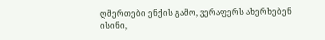ღმერთები ენქის გამო, ვერაფერს ახერხებენ ისინი,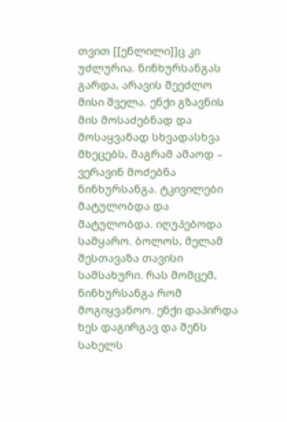თვით [[ენლილი]]ც კი უძლურია. ნინხურსანგას გარდა, არავის შეეძლო მისი შველა. ენქი გზავნის მის მოსაძებნად და მოსაყვანად სხვადასხვა მხეცებს, მაგრამ ამაოდ – ვერავინ მოძებნა ნინხურსანგა. ტკივილები მატულობდა და მატულობდა. იღუპებოდა სამყარო. ბოლოს, მელამ შესთავაზა თავისი სამსახური. რას მომცემ, ნინხურსანგა რომ მოგიყვანოო. ენქი დაპირდა ხეს დაგირგავ და შენს სახელს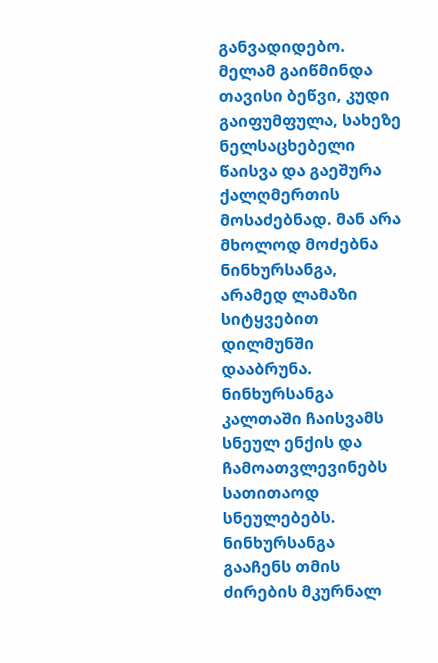განვადიდებო. მელამ გაიწმინდა თავისი ბეწვი, კუდი გაიფუმფულა, სახეზე ნელსაცხებელი წაისვა და გაეშურა ქალღმერთის მოსაძებნად. მან არა მხოლოდ მოძებნა ნინხურსანგა, არამედ ლამაზი სიტყვებით დილმუნში დააბრუნა. ნინხურსანგა კალთაში ჩაისვამს სნეულ ენქის და ჩამოათვლევინებს სათითაოდ სნეულებებს. ნინხურსანგა გააჩენს თმის ძირების მკურნალ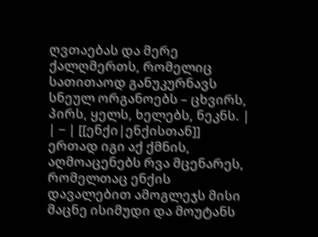ღვთაებას და მერე ქალღმერთს, რომელიც სათითაოდ განუკურნავს სნეულ ორგანოებს – ცხვირს, პირს, ყელს, ხელებს, ნეკნს. |
| − | [[ენქი|ენქისთან]] ერთად იგი აქ ქმნის, აღმოაცენებს რვა მცენარეს, რომელთაც ენქის დავალებით ამოგლეჯს მისი მაცნე ისიმუდი და მოუტანს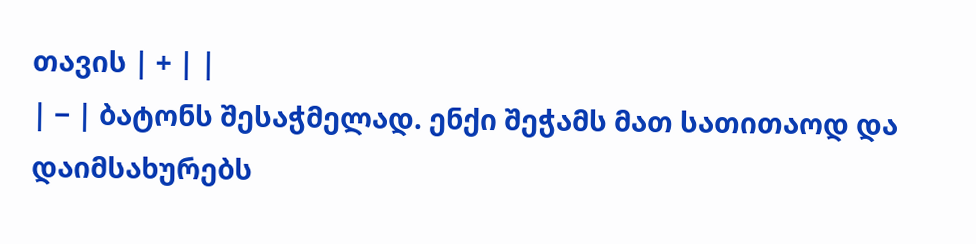თავის | + | |
| − | ბატონს შესაჭმელად. ენქი შეჭამს მათ სათითაოდ და დაიმსახურებს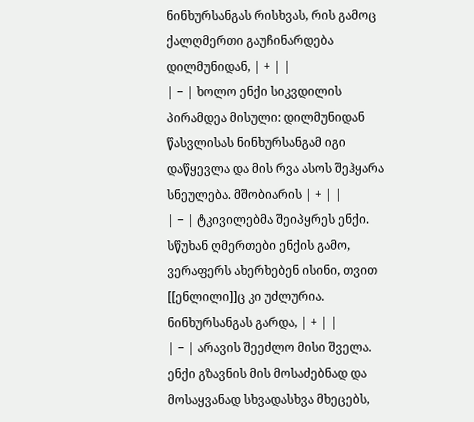ნინხურსანგას რისხვას, რის გამოც ქალღმერთი გაუჩინარდება დილმუნიდან, | + | |
| − | ხოლო ენქი სიკვდილის პირამდეა მისული: დილმუნიდან წასვლისას ნინხურსანგამ იგი დაწყევლა და მის რვა ასოს შეჰყარა სნეულება. მშობიარის | + | |
| − | ტკივილებმა შეიპყრეს ენქი. სწუხან ღმერთები ენქის გამო, ვერაფერს ახერხებენ ისინი, თვით [[ენლილი]]ც კი უძლურია. ნინხურსანგას გარდა, | + | |
| − | არავის შეეძლო მისი შველა. ენქი გზავნის მის მოსაძებნად და მოსაყვანად სხვადასხვა მხეცებს,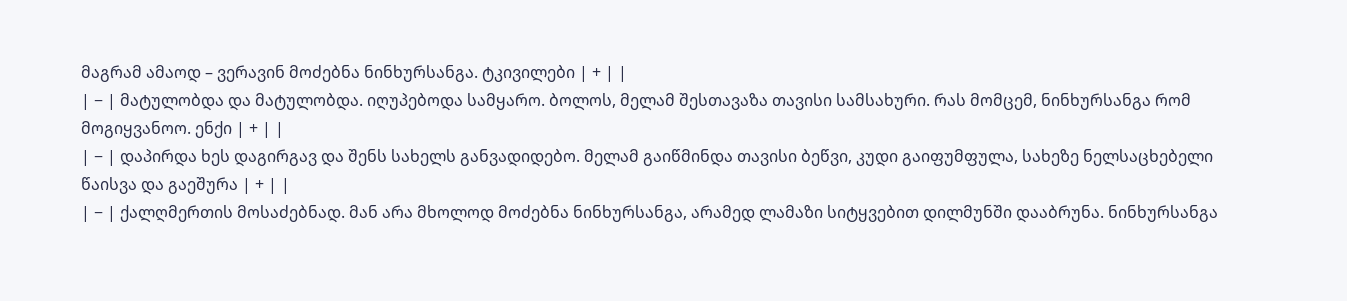მაგრამ ამაოდ – ვერავინ მოძებნა ნინხურსანგა. ტკივილები | + | |
| − | მატულობდა და მატულობდა. იღუპებოდა სამყარო. ბოლოს, მელამ შესთავაზა თავისი სამსახური. რას მომცემ, ნინხურსანგა რომ მოგიყვანოო. ენქი | + | |
| − | დაპირდა ხეს დაგირგავ და შენს სახელს განვადიდებო. მელამ გაიწმინდა თავისი ბეწვი, კუდი გაიფუმფულა, სახეზე ნელსაცხებელი წაისვა და გაეშურა | + | |
| − | ქალღმერთის მოსაძებნად. მან არა მხოლოდ მოძებნა ნინხურსანგა, არამედ ლამაზი სიტყვებით დილმუნში დააბრუნა. ნინხურსანგა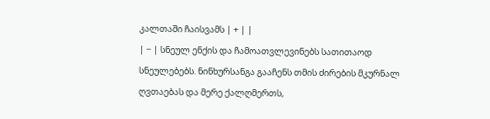კალთაში ჩაისვამს | + | |
| − | სნეულ ენქის და ჩამოათვლევინებს სათითაოდ სნეულებებს. ნინხურსანგა გააჩენს თმის ძირების მკურნალ ღვთაებას და მერე ქალღმერთს,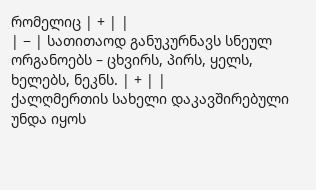რომელიც | + | |
| − | სათითაოდ განუკურნავს სნეულ ორგანოებს – ცხვირს, პირს, ყელს, ხელებს, ნეკნს. | + | |
ქალღმერთის სახელი დაკავშირებული უნდა იყოს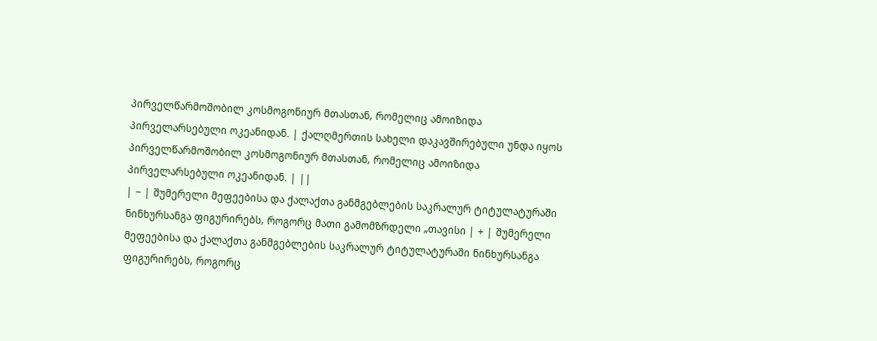პირველწარმოშობილ კოსმოგონიურ მთასთან, რომელიც ამოიზიდა პირველარსებული ოკეანიდან. | ქალღმერთის სახელი დაკავშირებული უნდა იყოს პირველწარმოშობილ კოსმოგონიურ მთასთან, რომელიც ამოიზიდა პირველარსებული ოკეანიდან. | ||
| − | შუმერელი მეფეებისა და ქალაქთა განმგებლების საკრალურ ტიტულატურაში ნინხურსანგა ფიგურირებს, როგორც მათი გამომზრდელი „თავისი | + | შუმერელი მეფეებისა და ქალაქთა განმგებლების საკრალურ ტიტულატურაში ნინხურსანგა ფიგურირებს, როგორც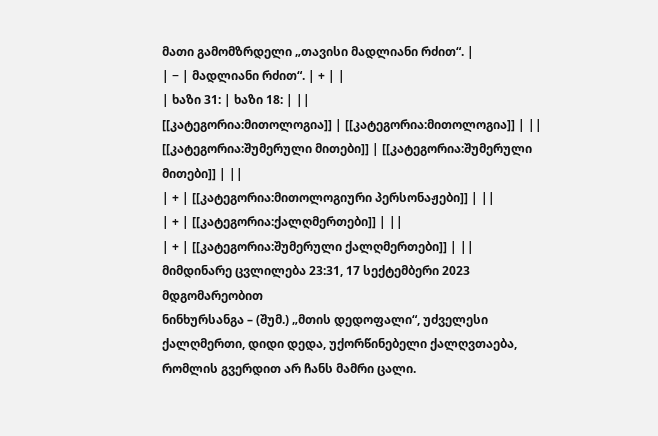მათი გამომზრდელი „თავისი მადლიანი რძით“. |
| − | მადლიანი რძით“. | + | |
| ხაზი 31: | ხაზი 18: | ||
[[კატეგორია:მითოლოგია]] | [[კატეგორია:მითოლოგია]] | ||
[[კატეგორია:შუმერული მითები]] | [[კატეგორია:შუმერული მითები]] | ||
| + | [[კატეგორია:მითოლოგიური პერსონაჟები]] | ||
| + | [[კატეგორია:ქალღმერთები]] | ||
| + | [[კატეგორია:შუმერული ქალღმერთები]] | ||
მიმდინარე ცვლილება 23:31, 17 სექტემბერი 2023 მდგომარეობით
ნინხურსანგა – (შუმ.) „მთის დედოფალი“, უძველესი ქალღმერთი, დიდი დედა, უქორწინებელი ქალღვთაება, რომლის გვერდით არ ჩანს მამრი ცალი.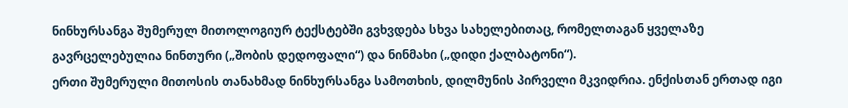ნინხურსანგა შუმერულ მითოლოგიურ ტექსტებში გვხვდება სხვა სახელებითაც, რომელთაგან ყველაზე გავრცელებულია ნინთური („შობის დედოფალი“) და ნინმახი („დიდი ქალბატონი“).
ერთი შუმერული მითოსის თანახმად ნინხურსანგა სამოთხის, დილმუნის პირველი მკვიდრია. ენქისთან ერთად იგი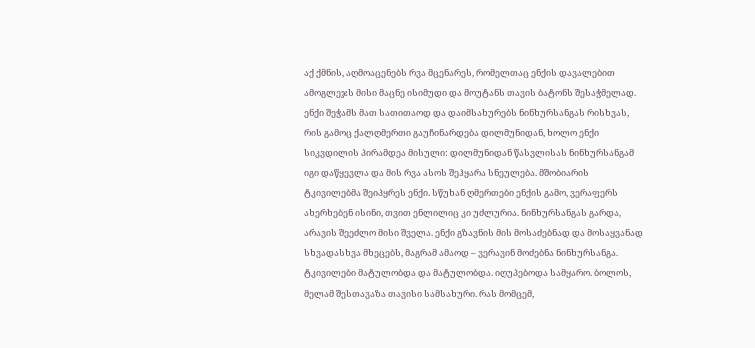აქ ქმნის, აღმოაცენებს რვა მცენარეს, რომელთაც ენქის დავალებით ამოგლეჯს მისი მაცნე ისიმუდი და მოუტანს თავის ბატონს შესაჭმელად. ენქი შეჭამს მათ სათითაოდ და დაიმსახურებს ნინხურსანგას რისხვას, რის გამოც ქალღმერთი გაუჩინარდება დილმუნიდან, ხოლო ენქი სიკვდილის პირამდეა მისული: დილმუნიდან წასვლისას ნინხურსანგამ იგი დაწყევლა და მის რვა ასოს შეჰყარა სნეულება. მშობიარის ტკივილებმა შეიპყრეს ენქი. სწუხან ღმერთები ენქის გამო, ვერაფერს ახერხებენ ისინი, თვით ენლილიც კი უძლურია. ნინხურსანგას გარდა, არავის შეეძლო მისი შველა. ენქი გზავნის მის მოსაძებნად და მოსაყვანად სხვადასხვა მხეცებს, მაგრამ ამაოდ – ვერავინ მოძებნა ნინხურსანგა. ტკივილები მატულობდა და მატულობდა. იღუპებოდა სამყარო. ბოლოს, მელამ შესთავაზა თავისი სამსახური. რას მომცემ,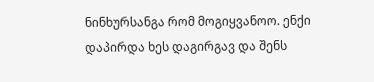ნინხურსანგა რომ მოგიყვანოო. ენქი დაპირდა ხეს დაგირგავ და შენს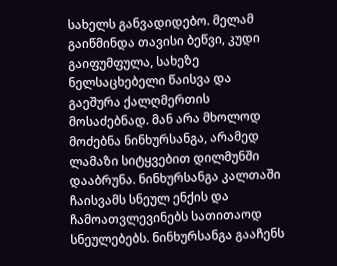სახელს განვადიდებო. მელამ გაიწმინდა თავისი ბეწვი, კუდი გაიფუმფულა, სახეზე ნელსაცხებელი წაისვა და გაეშურა ქალღმერთის მოსაძებნად. მან არა მხოლოდ მოძებნა ნინხურსანგა, არამედ ლამაზი სიტყვებით დილმუნში დააბრუნა. ნინხურსანგა კალთაში ჩაისვამს სნეულ ენქის და ჩამოათვლევინებს სათითაოდ სნეულებებს. ნინხურსანგა გააჩენს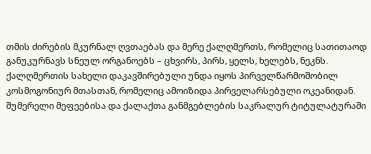თმის ძირების მკურნალ ღვთაებას და მერე ქალღმერთს, რომელიც სათითაოდ განუკურნავს სნეულ ორგანოებს – ცხვირს, პირს, ყელს, ხელებს, ნეკნს.
ქალღმერთის სახელი დაკავშირებული უნდა იყოს პირველწარმოშობილ კოსმოგონიურ მთასთან, რომელიც ამოიზიდა პირველარსებული ოკეანიდან.
შუმერელი მეფეებისა და ქალაქთა განმგებლების საკრალურ ტიტულატურაში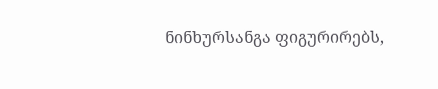ნინხურსანგა ფიგურირებს,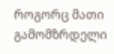როგორც მათი გამომზრდელი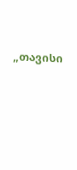„თავისი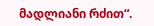მადლიანი რძით“.